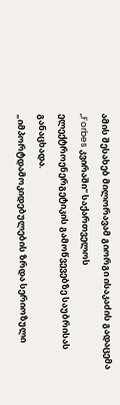ამის შესახებ მილორავამ გიორგი ისაკაძის გადაცემა „Forbes კვირაში“ საქართველოს ელექტროენერგეტიკის გამოწვევებზე საუბრისას განაცხადა.
„იმპორტდამოკიდებულების ზრდა სერიოზული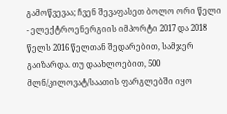გამოწვევაა; ჩვენ შევაფასეთ ბოლო ორი წელი - ელექტროენერგიის იმპორტი 2017 და 2018 წელს 2016 წელთან შედარებით, სამჯერ გაიზარდა. თუ დაახლოებით, 500 მლნ/კილოვატ/საათის ფარგლებში იყო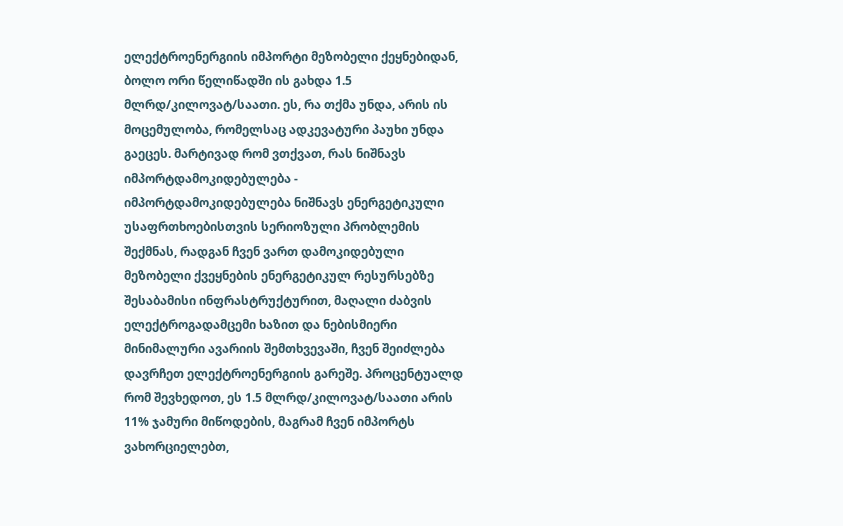ელექტროენერგიის იმპორტი მეზობელი ქეყნებიდან, ბოლო ორი წელიწადში ის გახდა 1.5 მლრდ/კილოვატ/საათი. ეს, რა თქმა უნდა, არის ის მოცემულობა, რომელსაც ადკევატური პაუხი უნდა გაეცეს. მარტივად რომ ვთქვათ, რას ნიშნავს იმპორტდამოკიდებულება - იმპორტდამოკიდებულება ნიშნავს ენერგეტიკული უსაფრთხოებისთვის სერიოზული პრობლემის შექმნას, რადგან ჩვენ ვართ დამოკიდებული მეზობელი ქვეყნების ენერგეტიკულ რესურსებზე შესაბამისი ინფრასტრუქტურით, მაღალი ძაბვის ელექტროგადამცემი ხაზით და ნებისმიერი მინიმალური ავარიის შემთხვევაში, ჩვენ შეიძლება დავრჩეთ ელექტროენერგიის გარეშე. პროცენტუალდ რომ შევხედოთ, ეს 1.5 მლრდ/კილოვატ/საათი არის 11% ჯამური მიწოდების, მაგრამ ჩვენ იმპორტს ვახორციელებთ,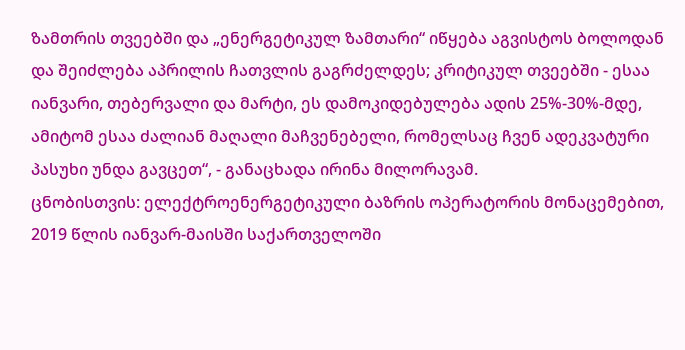ზამთრის თვეებში და „ენერგეტიკულ ზამთარი“ იწყება აგვისტოს ბოლოდან და შეიძლება აპრილის ჩათვლის გაგრძელდეს; კრიტიკულ თვეებში - ესაა იანვარი, თებერვალი და მარტი, ეს დამოკიდებულება ადის 25%-30%-მდე, ამიტომ ესაა ძალიან მაღალი მაჩვენებელი, რომელსაც ჩვენ ადეკვატური პასუხი უნდა გავცეთ“, - განაცხადა ირინა მილორავამ.
ცნობისთვის: ელექტროენერგეტიკული ბაზრის ოპერატორის მონაცემებით, 2019 წლის იანვარ-მაისში საქართველოში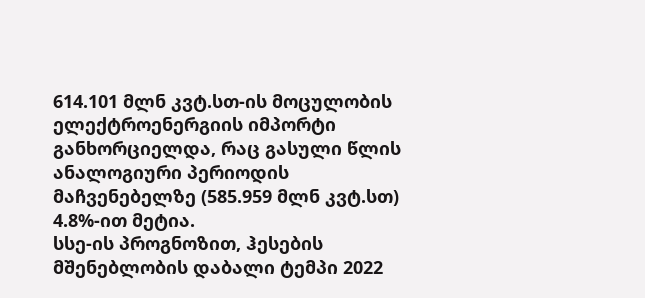614.101 მლნ კვტ.სთ-ის მოცულობის ელექტროენერგიის იმპორტი განხორციელდა, რაც გასული წლის ანალოგიური პერიოდის მაჩვენებელზე (585.959 მლნ კვტ.სთ) 4.8%-ით მეტია.
სსე-ის პროგნოზით, ჰესების მშენებლობის დაბალი ტემპი 2022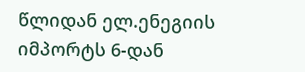წლიდან ელ.ენეგიის იმპორტს 6-დან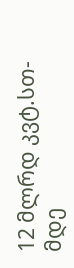12 მლრდ კვტ.სთ-მდე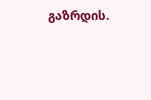გაზრდის.